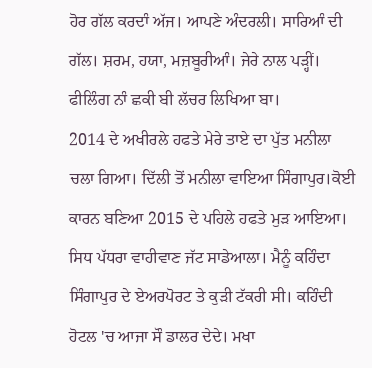ਹੋਰ ਗੱਲ ਕਰਦਾੰ ਅੱਜ। ਆਪਣੇ ਅੰਦਰਲੀ। ਸਾਰਿਆੰ ਦੀ ਗੱਲ। ਸ਼ਰਮ, ਹਯਾ, ਮਜ਼ਬੂਰੀਆੰ। ਜੇਰੇ ਨਾਲ ਪੜ੍ਹੀਂ। ਫੀਲਿੰਗ ਨਾੰ ਛਕੀ ਬੀ ਲੱਚਰ ਲਿਖਿਆ ਬਾ।
2014 ਦੇ ਅਖੀਰਲੇ ਹਫਤੇ ਮੇਰੇ ਤਾਏ ਦਾ ਪੁੱਤ ਮਨੀਲਾ ਚਲਾ ਗਿਆ। ਦਿੱਲੀ ਤੋਂ ਮਨੀਲਾ ਵਾਇਆ ਸਿੰਗਾਪੁਰ।ਕੋਈ ਕਾਰਨ ਬਣਿਆ 2015 ਦੇ ਪਹਿਲੇ ਹਫਤੇ ਮੁੜ ਆਇਆ। ਸਿਧ ਪੱਧਰਾ ਵਾਹੀਵਾਣ ਜੱਟ ਸਾਡੇਆਲਾ। ਮੈਨੂੰ ਕਹਿੰਦਾ ਸਿੰਗਾਪੁਰ ਦੇ ਏਅਰਪੋਰਟ ਤੇ ਕੁੜੀ ਟੱਕਰੀ ਸੀ। ਕਹਿੰਦੀ ਹੋਟਲ 'ਚ ਆਜਾ ਸੌ ਡਾਲਰ ਦੇਦੇ। ਮਖਾ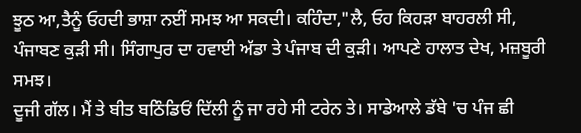ਝੂਠ ਆ,ਤੈਨੂੰ ਓਹਦੀ ਭਾਸ਼ਾ ਨਈਂ ਸਮਝ ਆ ਸਕਦੀ। ਕਹਿੰਦਾ,"ਲੈ, ਓਹ ਕਿਹੜਾ ਬਾਹਰਲੀ ਸੀ, ਪੰਜਾਬਣ ਕੁੜੀ ਸੀ। ਸਿੰਗਾਪੁਰ ਦਾ ਹਵਾਈ ਅੱਡਾ ਤੇ ਪੰਜਾਬ ਦੀ ਕੁੜੀ। ਆਪਣੇ ਹਾਲਾਤ ਦੇਖ, ਮਜ਼ਬੂਰੀ ਸਮਝ।
ਦੂਜੀ ਗੱਲ। ਮੈਂ ਤੇ ਬੀਤ ਬਠਿੰਡਿਓਂ ਦਿੱਲੀ ਨੂੰ ਜਾ ਰਹੇ ਸੀ ਟਰੇਨ ਤੇ। ਸਾਡੇਆਲੇ ਡੱਬੇ 'ਚ ਪੰਜ ਛੀ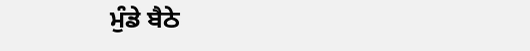ਮੁੰਡੇ ਬੈਠੇ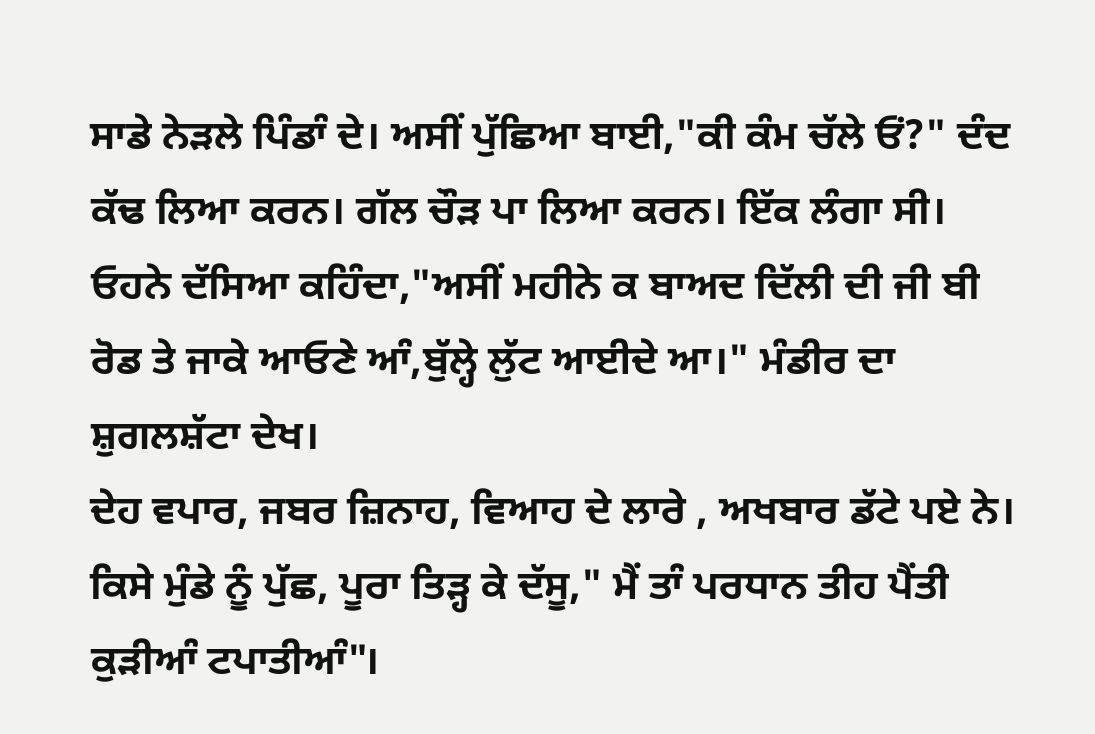ਸਾਡੇ ਨੇੜਲੇ ਪਿੰਡਾੰ ਦੇ। ਅਸੀਂ ਪੁੱਛਿਆ ਬਾਈ,"ਕੀ ਕੰਮ ਚੱਲੇ ਓਂ?" ਦੰਦ ਕੱਢ ਲਿਆ ਕਰਨ। ਗੱਲ ਚੌੜ ਪਾ ਲਿਆ ਕਰਨ। ਇੱਕ ਲੰਗਾ ਸੀ। ਓਹਨੇ ਦੱਸਿਆ ਕਹਿੰਦਾ,"ਅਸੀਂ ਮਹੀਨੇ ਕ ਬਾਅਦ ਦਿੱਲੀ ਦੀ ਜੀ ਬੀ ਰੋਡ ਤੇ ਜਾਕੇ ਆਓਣੇ ਆੰ,ਬੁੱਲ੍ਹੇ ਲੁੱਟ ਆਈਦੇ ਆ।" ਮੰਡੀਰ ਦਾ ਸ਼ੁਗਲਸ਼ੱਟਾ ਦੇਖ।
ਦੇਹ ਵਪਾਰ, ਜਬਰ ਜ਼ਿਨਾਹ, ਵਿਆਹ ਦੇ ਲਾਰੇ , ਅਖਬਾਰ ਡੱਟੇ ਪਏ ਨੇ। ਕਿਸੇ ਮੁੰਡੇ ਨੂੰ ਪੁੱਛ, ਪੂਰਾ ਤਿੜ੍ਹ ਕੇ ਦੱਸੂ," ਮੈਂ ਤਾੰ ਪਰਧਾਨ ਤੀਹ ਪੈਂਤੀ ਕੁੜੀਆੰ ਟਪਾਤੀਆੰ"।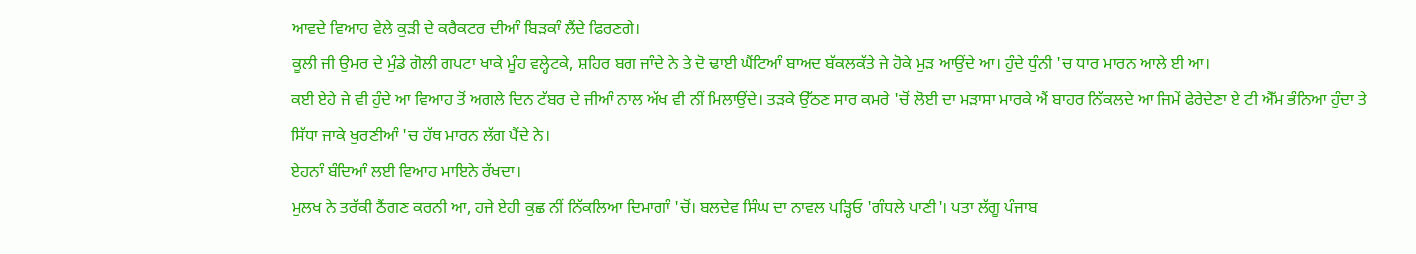ਆਵਦੇ ਵਿਆਹ ਵੇਲੇ ਕੁੜੀ ਦੇ ਕਰੈਕਟਰ ਦੀਆੰ ਬਿੜਕਾੰ ਲੈਂਦੇ ਫਿਰਣਗੇ।
ਕੂਲੀ ਜੀ ਉਮਰ ਦੇ ਮੁੰਡੇ ਗੋਲੀ ਗਪਟਾ ਖਾਕੇ ਮੂੰਹ ਵਲ੍ਹੇਟਕੇ, ਸ਼ਹਿਰ ਬਗ ਜਾੰਦੇ ਨੇ ਤੇ ਦੋ ਢਾਈ ਘੈਂਟਿਆੰ ਬਾਅਦ ਬੱਕਲਕੱਤੇ ਜੇ ਹੋਕੇ ਮੁੜ ਆਉਂਦੇ ਆ। ਹੁੰਦੇ ਧੁੰਨੀ 'ਚ ਧਾਰ ਮਾਰਨ ਆਲੇ ਈ ਆ।
ਕਈ ਏਹੇ ਜੇ ਵੀ ਹੁੰਦੇ ਆ ਵਿਆਹ ਤੋਂ ਅਗਲੇ ਦਿਨ ਟੱਬਰ ਦੇ ਜੀਆੰ ਨਾਲ ਅੱਖ ਵੀ ਨੀਂ ਮਿਲਾਉਂਦੇ। ਤੜਕੇ ਉੱਠਣ ਸਾਰ ਕਮਰੇ 'ਚੋਂ ਲੋਈ ਦਾ ਮੜਾਸਾ ਮਾਰਕੇ ਐਂ ਬਾਹਰ ਨਿੱਕਲਦੇ ਆ ਜਿਮੇਂ ਫੇਰੇਦੇਣਾ ਏ ਟੀ ਐੱਮ ਭੰਨਿਆ ਹੁੰਦਾ ਤੇ ਸਿੱਧਾ ਜਾਕੇ ਖੁਰਣੀਆੰ 'ਚ ਹੱਥ ਮਾਰਨ ਲੱਗ ਪੈਂਦੇ ਨੇ।
ਏਹਨਾੰ ਬੰਦਿਆੰ ਲਈ ਵਿਆਹ ਮਾਇਨੇ ਰੱਖਦਾ।
ਮੁਲਖ ਨੇ ਤਰੱਕੀ ਠੈਂਗਣ ਕਰਨੀ ਆ, ਹਜੇ ਏਹੀ ਕੁਛ ਨੀਂ ਨਿੱਕਲਿਆ ਦਿਮਾਗਾੰ 'ਚੋਂ। ਬਲਦੇਵ ਸਿੰਘ ਦਾ ਨਾਵਲ ਪੜ੍ਹਿਓ 'ਗੰਧਲੇ ਪਾਣੀ'। ਪਤਾ ਲੱਗੂ ਪੰਜਾਬ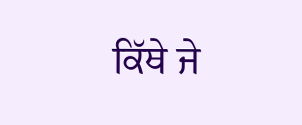ਕਿੱਥੇ ਜੇ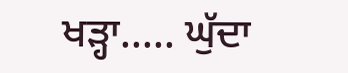ਖੜ੍ਹਾ..... ਘੁੱਦਾ